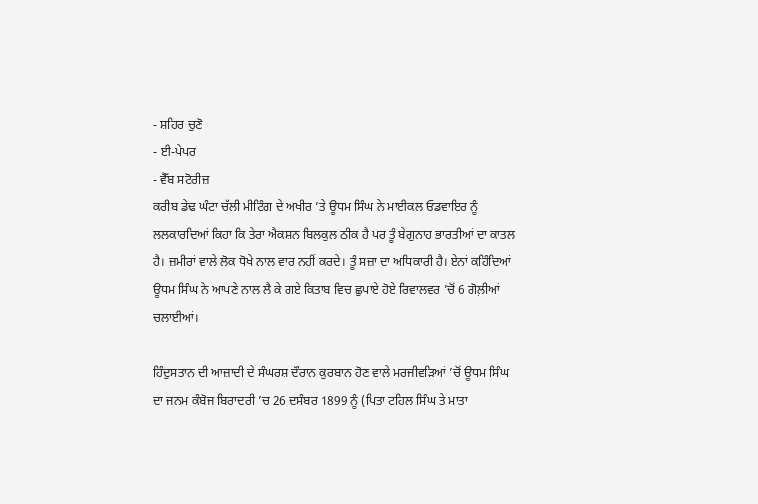- ਸ਼ਹਿਰ ਚੁਣੋ
- ਈ-ਪੇਪਰ
- ਵੈੱਬ ਸਟੋਰੀਜ਼
ਕਰੀਬ ਡੇਢ ਘੰਟਾ ਚੱਲੀ ਮੀਟਿੰਗ ਦੇ ਅਖੀਰ ’ਤੇ ਊਧਮ ਸਿੰਘ ਨੇ ਮਾਈਕਲ ਓਡਵਾਇਰ ਨੂੰ ਲਲਕਾਰਦਿਆਂ ਕਿਹਾ ਕਿ ਤੇਰਾ ਐਕਸ਼ਨ ਬਿਲਕੁਲ ਠੀਕ ਹੈ ਪਰ ਤੂੰ ਬੇਗੁਨਾਹ ਭਾਰਤੀਆਂ ਦਾ ਕਾਤਲ ਹੈ। ਜ਼ਮੀਰਾਂ ਵਾਲੇ ਲੋਕ ਧੋਖੇ ਨਾਲ ਵਾਰ ਨਹੀਂ ਕਰਦੇ। ਤੂੰ ਸਜ਼ਾ ਦਾ ਅਧਿਕਾਰੀ ਹੈ। ਏਨਾਂ ਕਹਿੰਦਿਆਂ ਊਧਮ ਸਿੰਘ ਨੇ ਆਪਣੇ ਨਾਲ ਲੈ ਕੇ ਗਏ ਕਿਤਾਬ ਵਿਚ ਛੁਪਾਏ ਹੋਏ ਰਿਵਾਲਵਰ ’ਚੋਂ 6 ਗੋਲ਼ੀਆਂ ਚਲਾਈਆਂ।

ਹਿੰਦੁਸਤਾਨ ਦੀ ਆਜ਼ਾਦੀ ਦੇ ਸੰਘਰਸ਼ ਦੌਰਾਨ ਕੁਰਬਾਨ ਹੋਣ ਵਾਲੇ ਮਰਜੀਵੜਿਆਂ ’ਚੋਂ ਊਧਮ ਸਿੰਘ ਦਾ ਜਨਮ ਕੰਬੋਜ ਬਿਰਾਦਰੀ ’ਚ 26 ਦਸੰਬਰ 1899 ਨੂੰ (ਪਿਤਾ ਟਹਿਲ ਸਿੰਘ ਤੇ ਮਾਤਾ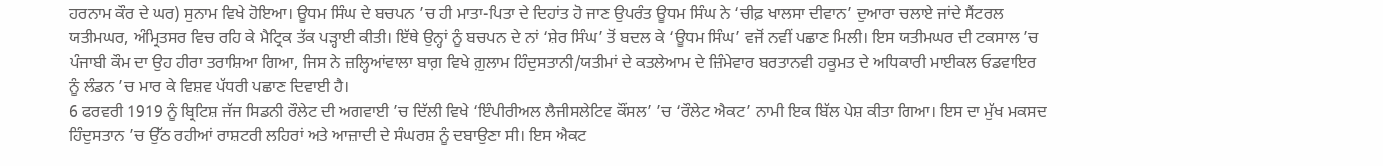ਹਰਨਾਮ ਕੌਰ ਦੇ ਘਰ) ਸੁਨਾਮ ਵਿਖੇ ਹੋਇਆ। ਊਧਮ ਸਿੰਘ ਦੇ ਬਚਪਨ ’ਚ ਹੀ ਮਾਤਾ-ਪਿਤਾ ਦੇ ਦਿਹਾਂਤ ਹੋ ਜਾਣ ਉਪਰੰਤ ਊਧਮ ਸਿੰਘ ਨੇ ‘ਚੀਫ਼ ਖਾਲਸਾ ਦੀਵਾਨ’ ਦੁਆਰਾ ਚਲਾਏ ਜਾਂਦੇ ਸੈਂਟਰਲ ਯਤੀਮਘਰ, ਅੰਮ੍ਰਿਤਸਰ ਵਿਚ ਰਹਿ ਕੇ ਮੈਟ੍ਰਿਕ ਤੱਕ ਪੜ੍ਹਾਈ ਕੀਤੀ। ਇੱਥੇ ਉਨ੍ਹਾਂ ਨੂੰ ਬਚਪਨ ਦੇ ਨਾਂ ‘ਸ਼ੇਰ ਸਿੰਘ’ ਤੋਂ ਬਦਲ ਕੇ ‘ਊਧਮ ਸਿੰਘ’ ਵਜੋਂ ਨਵੀਂ ਪਛਾਣ ਮਿਲੀ। ਇਸ ਯਤੀਮਘਰ ਦੀ ਟਕਸਾਲ ’ਚ ਪੰਜਾਬੀ ਕੌਮ ਦਾ ਉਹ ਹੀਰਾ ਤਰਾਸ਼ਿਆ ਗਿਆ, ਜਿਸ ਨੇ ਜ਼ਲ੍ਹਿਆਂਵਾਲਾ ਬਾਗ਼ ਵਿਖੇ ਗ਼ੁਲਾਮ ਹਿੰਦੁਸਤਾਨੀ/ਯਤੀਮਾਂ ਦੇ ਕਤਲੇਆਮ ਦੇ ਜ਼ਿੰਮੇਵਾਰ ਬਰਤਾਨਵੀ ਹਕੂਮਤ ਦੇ ਅਧਿਕਾਰੀ ਮਾਈਕਲ ਓਡਵਾਇਰ ਨੂੰ ਲੰਡਨ ’ਚ ਮਾਰ ਕੇ ਵਿਸ਼ਵ ਪੱਧਰੀ ਪਛਾਣ ਦਿਵਾਈ ਹੈ।
6 ਫਰਵਰੀ 1919 ਨੂੰ ਬ੍ਰਿਟਿਸ਼ ਜੱਜ ਸਿਡਨੀ ਰੌਲੇਟ ਦੀ ਅਗਵਾਈ ’ਚ ਦਿੱਲੀ ਵਿਖੇ ‘ਇੰਪੀਰੀਅਲ ਲੈਜੀਸਲੇਟਿਵ ਕੌਂਸਲ’ ’ਚ ‘ਰੌਲੇਟ ਐਕਟ’ ਨਾਮੀ ਇਕ ਬਿੱਲ ਪੇਸ਼ ਕੀਤਾ ਗਿਆ। ਇਸ ਦਾ ਮੁੱਖ ਮਕਸਦ ਹਿੰਦੁਸਤਾਨ ’ਚ ਉੱਠ ਰਹੀਆਂ ਰਾਸ਼ਟਰੀ ਲਹਿਰਾਂ ਅਤੇ ਆਜ਼ਾਦੀ ਦੇ ਸੰਘਰਸ਼ ਨੂੰ ਦਬਾਉਣਾ ਸੀ। ਇਸ ਐਕਟ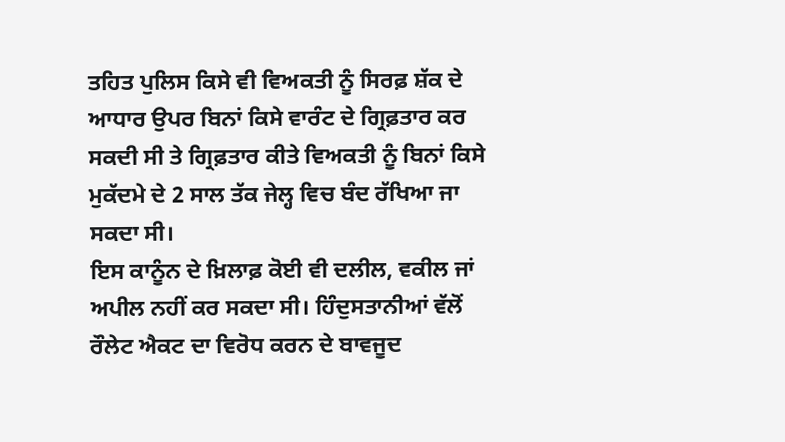ਤਹਿਤ ਪੁਲਿਸ ਕਿਸੇ ਵੀ ਵਿਅਕਤੀ ਨੂੰ ਸਿਰਫ਼ ਸ਼ੱਕ ਦੇ ਆਧਾਰ ਉਪਰ ਬਿਨਾਂ ਕਿਸੇ ਵਾਰੰਟ ਦੇ ਗ੍ਰਿਫ਼ਤਾਰ ਕਰ ਸਕਦੀ ਸੀ ਤੇ ਗ੍ਰਿਫ਼ਤਾਰ ਕੀਤੇ ਵਿਅਕਤੀ ਨੂੰ ਬਿਨਾਂ ਕਿਸੇ ਮੁਕੱਦਮੇ ਦੇ 2 ਸਾਲ ਤੱਕ ਜੇਲ੍ਹ ਵਿਚ ਬੰਦ ਰੱਖਿਆ ਜਾ ਸਕਦਾ ਸੀ।
ਇਸ ਕਾਨੂੰਨ ਦੇ ਖ਼ਿਲਾਫ਼ ਕੋਈ ਵੀ ਦਲੀਲ, ਵਕੀਲ ਜਾਂ ਅਪੀਲ ਨਹੀਂ ਕਰ ਸਕਦਾ ਸੀ। ਹਿੰਦੁਸਤਾਨੀਆਂ ਵੱਲੋਂ ਰੌਲੇਟ ਐਕਟ ਦਾ ਵਿਰੋਧ ਕਰਨ ਦੇ ਬਾਵਜੂਦ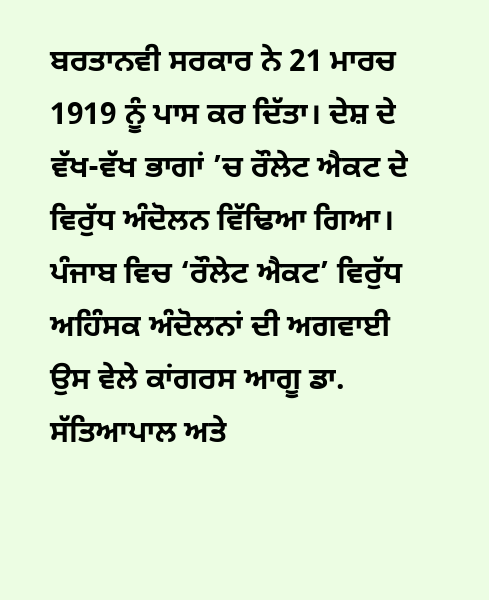ਬਰਤਾਨਵੀ ਸਰਕਾਰ ਨੇ 21 ਮਾਰਚ 1919 ਨੂੰ ਪਾਸ ਕਰ ਦਿੱਤਾ। ਦੇਸ਼ ਦੇ ਵੱਖ-ਵੱਖ ਭਾਗਾਂ ’ਚ ਰੌਲੇਟ ਐਕਟ ਦੇ ਵਿਰੁੱਧ ਅੰਦੋਲਨ ਵਿੱਢਿਆ ਗਿਆ। ਪੰਜਾਬ ਵਿਚ ‘ਰੌਲੇਟ ਐਕਟ’ ਵਿਰੁੱਧ ਅਹਿੰਸਕ ਅੰਦੋਲਨਾਂ ਦੀ ਅਗਵਾਈ ਉਸ ਵੇਲੇ ਕਾਂਗਰਸ ਆਗੂ ਡਾ. ਸੱਤਿਆਪਾਲ ਅਤੇ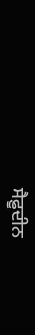ਸੈਫ਼ੂਦੀਨ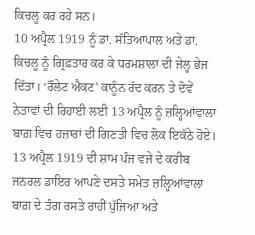ਕਿਚਲੂ ਕਰ ਰਹੇ ਸਨ।
10 ਅਪ੍ਰੈਲ 1919 ਨੂੰ ਡਾ. ਸੱਤਿਆਪਾਲ ਅਤੇ ਡਾ. ਕਿਚਲੂ ਨੂੰ ਗ੍ਰਿਫ਼ਤਾਰ ਕਰ ਕੇ ਧਰਮਸ਼ਾਲਾ ਦੀ ਜੇਲ੍ਹ ਭੇਜ ਦਿੱਤਾ। ‘ਰੌਲੇਟ ਐਕਟ’ ਕਾਨੂੰਨ ਰੱਦ ਕਰਨ ਤੇ ਦੋਵੇਂ ਨੇਤਾਵਾਂ ਦੀ ਰਿਹਾਈ ਲਈ 13 ਅਪ੍ਰੈਲ ਨੂੰ ਜ਼ਲ੍ਹਿਆਂਵਾਲਾ ਬਾਗ਼ ਵਿਚ ਹਜ਼ਾਰਾਂ ਦੀ ਗਿਣਤੀ ਵਿਚ ਲੋਕ ਇਕੱਠੇ ਹੋਏ। 13 ਅਪ੍ਰੈਲ 1919 ਦੀ ਸ਼ਾਮ ਪੰਜ ਵਜੇ ਦੇ ਕਰੀਬ ਜਨਰਲ ਡਾਇਰ ਆਪਣੇ ਦਸਤੇ ਸਮੇਤ ਜ਼ਲ੍ਹਿਆਂਵਾਲਾ ਬਾਗ਼ ਦੇ ਤੰਗ ਰਸਤੇ ਰਾਹੀਂ ਪੁੱਜਿਆ ਅਤੇ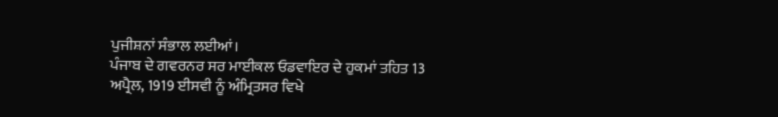ਪੁਜੀਸ਼ਨਾਂ ਸੰਭਾਲ ਲਈਆਂ।
ਪੰਜਾਬ ਦੇ ਗਵਰਨਰ ਸਰ ਮਾਈਕਲ ਓਡਵਾਇਰ ਦੇ ਹੁਕਮਾਂ ਤਹਿਤ 13 ਅਪ੍ਰੈਲ, 1919 ਈਸਵੀ ਨੂੰ ਅੰਮ੍ਰਿਤਸਰ ਵਿਖੇ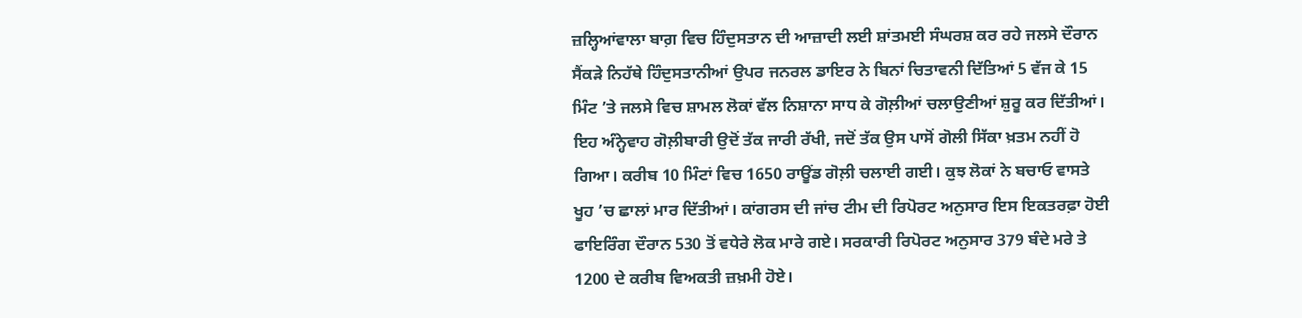ਜ਼ਲ੍ਹਿਆਂਵਾਲਾ ਬਾਗ਼ ਵਿਚ ਹਿੰਦੁਸਤਾਨ ਦੀ ਆਜ਼ਾਦੀ ਲਈ ਸ਼ਾਂਤਮਈ ਸੰਘਰਸ਼ ਕਰ ਰਹੇ ਜਲਸੇ ਦੌਰਾਨ ਸੈਂਕੜੇ ਨਿਹੱਥੇ ਹਿੰਦੁਸਤਾਨੀਆਂ ਉਪਰ ਜਨਰਲ ਡਾਇਰ ਨੇ ਬਿਨਾਂ ਚਿਤਾਵਨੀ ਦਿੱਤਿਆਂ 5 ਵੱਜ ਕੇ 15 ਮਿੰਟ ’ਤੇ ਜਲਸੇ ਵਿਚ ਸ਼ਾਮਲ ਲੋਕਾਂ ਵੱਲ ਨਿਸ਼ਾਨਾ ਸਾਧ ਕੇ ਗੋਲ਼ੀਆਂ ਚਲਾਉਣੀਆਂ ਸ਼ੁਰੂ ਕਰ ਦਿੱਤੀਆਂ।
ਇਹ ਅੰਨ੍ਹੇਵਾਹ ਗੋਲ਼ੀਬਾਰੀ ਉਦੋਂ ਤੱਕ ਜਾਰੀ ਰੱਖੀ, ਜਦੋਂ ਤੱਕ ਉਸ ਪਾਸੋਂ ਗੋਲੀ ਸਿੱਕਾ ਖ਼ਤਮ ਨਹੀਂ ਹੋ ਗਿਆ। ਕਰੀਬ 10 ਮਿੰਟਾਂ ਵਿਚ 1650 ਰਾਊਂਡ ਗੋਲ਼ੀ ਚਲਾਈ ਗਈ। ਕੁਝ ਲੋਕਾਂ ਨੇ ਬਚਾਓ ਵਾਸਤੇ ਖੂਹ ’ਚ ਛਾਲਾਂ ਮਾਰ ਦਿੱਤੀਆਂ। ਕਾਂਗਰਸ ਦੀ ਜਾਂਚ ਟੀਮ ਦੀ ਰਿਪੋਰਟ ਅਨੁਸਾਰ ਇਸ ਇਕਤਰਫ਼ਾ ਹੋਈ ਫਾਇਰਿੰਗ ਦੌਰਾਨ 530 ਤੋਂ ਵਧੇਰੇ ਲੋਕ ਮਾਰੇ ਗਏ। ਸਰਕਾਰੀ ਰਿਪੋਰਟ ਅਨੁਸਾਰ 379 ਬੰਦੇ ਮਰੇ ਤੇ 1200 ਦੇ ਕਰੀਬ ਵਿਅਕਤੀ ਜ਼ਖ਼ਮੀ ਹੋਏ।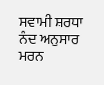ਸਵਾਮੀ ਸ਼ਰਧਾ ਨੰਦ ਅਨੁਸਾਰ ਮਰਨ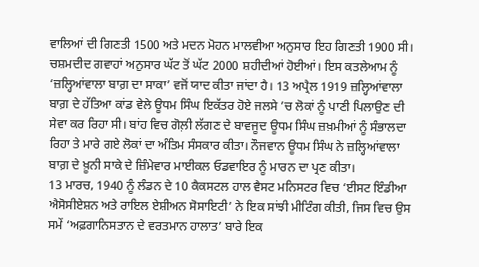ਵਾਲਿਆਂ ਦੀ ਗਿਣਤੀ 1500 ਅਤੇ ਮਦਨ ਮੋਹਨ ਮਾਲਵੀਆ ਅਨੁਸਾਰ ਇਹ ਗਿਣਤੀ 1900 ਸੀ। ਚਸ਼ਮਦੀਦ ਗਵਾਹਾਂ ਅਨੁਸਾਰ ਘੱਟ ਤੋਂ ਘੱਟ 2000 ਸ਼ਹੀਦੀਆਂ ਹੋਈਆਂ। ਇਸ ਕਤਲੇਆਮ ਨੂੰ ‘ਜ਼ਲ੍ਹਿਆਂਵਾਲਾ ਬਾਗ਼ ਦਾ ਸਾਕਾ’ ਵਜੋਂ ਯਾਦ ਕੀਤਾ ਜਾਂਦਾ ਹੈ। 13 ਅਪ੍ਰੈਲ 1919 ਜ਼ਲ੍ਹਿਆਂਵਾਲਾ ਬਾਗ਼ ਦੇ ਹੱਤਿਆ ਕਾਂਡ ਵੇਲੇ ਊਧਮ ਸਿੰਘ ਇਕੱਤਰ ਹੋਏ ਜਲਸੇ ’ਚ ਲੋਕਾਂ ਨੂੰ ਪਾਣੀ ਪਿਲਾਉਣ ਦੀ ਸੇਵਾ ਕਰ ਰਿਹਾ ਸੀ। ਬਾਂਹ ਵਿਚ ਗੋਲ਼ੀ ਲੱਗਣ ਦੇ ਬਾਵਜੂਦ ਊਧਮ ਸਿੰਘ ਜ਼ਖ਼ਮੀਆਂ ਨੂੰ ਸੰਭਾਲਦਾ ਰਿਹਾ ਤੇ ਮਾਰੇ ਗਏ ਲੋਕਾਂ ਦਾ ਅੰਤਿਮ ਸੰਸਕਾਰ ਕੀਤਾ। ਨੌਜਵਾਨ ਊਧਮ ਸਿੰਘ ਨੇ ਜ਼ਲ੍ਹਿਆਂਵਾਲਾ ਬਾਗ਼ ਦੇ ਖ਼ੂਨੀ ਸਾਕੇ ਦੇ ਜ਼ਿੰਮੇਵਾਰ ਮਾਈਕਲ ਓਡਵਾਇਰ ਨੂੰ ਮਾਰਨ ਦਾ ਪ੍ਰਣ ਕੀਤਾ।
13 ਮਾਰਚ, 1940 ਨੂੰ ਲੰਡਨ ਦੇ 10 ਕੈਕਸਟਲ ਹਾਲ ਵੈਸਟ ਮਨਿਸਟਰ ਵਿਚ ‘ਈਸਟ ਇੰਡੀਆ ਐਸੋਸੀਏਸ਼ਨ ਅਤੇ ਰਾਇਲ ਏਸ਼ੀਅਨ ਸੋਸਾਇਟੀ’ ਨੇ ਇਕ ਸਾਂਝੀ ਮੀਟਿੰਗ ਕੀਤੀ, ਜਿਸ ਵਿਚ ਉਸ ਸਮੇਂ ‘ਅਫ਼ਗਾਨਿਸਤਾਨ ਦੇ ਵਰਤਮਾਨ ਹਾਲਾਤ’ ਬਾਰੇ ਇਕ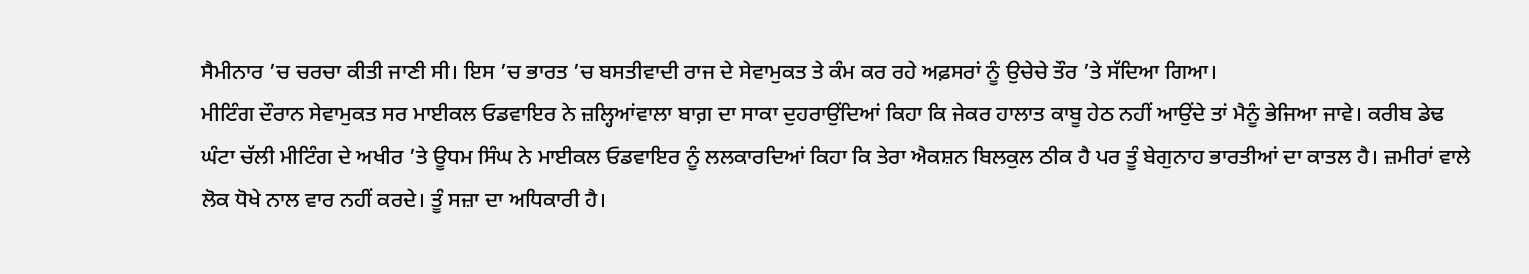ਸੈਮੀਨਾਰ ’ਚ ਚਰਚਾ ਕੀਤੀ ਜਾਣੀ ਸੀ। ਇਸ ’ਚ ਭਾਰਤ ’ਚ ਬਸਤੀਵਾਦੀ ਰਾਜ ਦੇ ਸੇਵਾਮੁਕਤ ਤੇ ਕੰਮ ਕਰ ਰਹੇ ਅਫ਼ਸਰਾਂ ਨੂੰ ਉਚੇਚੇ ਤੌਰ ’ਤੇ ਸੱਦਿਆ ਗਿਆ।
ਮੀਟਿੰਗ ਦੌਰਾਨ ਸੇਵਾਮੁਕਤ ਸਰ ਮਾਈਕਲ ਓਡਵਾਇਰ ਨੇ ਜ਼ਲ੍ਹਿਆਂਵਾਲਾ ਬਾਗ਼ ਦਾ ਸਾਕਾ ਦੁਹਰਾਉਂਦਿਆਂ ਕਿਹਾ ਕਿ ਜੇਕਰ ਹਾਲਾਤ ਕਾਬੂ ਹੇਠ ਨਹੀਂ ਆਉਂਦੇ ਤਾਂ ਮੈਨੂੰ ਭੇਜਿਆ ਜਾਵੇ। ਕਰੀਬ ਡੇਢ ਘੰਟਾ ਚੱਲੀ ਮੀਟਿੰਗ ਦੇ ਅਖੀਰ ’ਤੇ ਊਧਮ ਸਿੰਘ ਨੇ ਮਾਈਕਲ ਓਡਵਾਇਰ ਨੂੰ ਲਲਕਾਰਦਿਆਂ ਕਿਹਾ ਕਿ ਤੇਰਾ ਐਕਸ਼ਨ ਬਿਲਕੁਲ ਠੀਕ ਹੈ ਪਰ ਤੂੰ ਬੇਗੁਨਾਹ ਭਾਰਤੀਆਂ ਦਾ ਕਾਤਲ ਹੈ। ਜ਼ਮੀਰਾਂ ਵਾਲੇ ਲੋਕ ਧੋਖੇ ਨਾਲ ਵਾਰ ਨਹੀਂ ਕਰਦੇ। ਤੂੰ ਸਜ਼ਾ ਦਾ ਅਧਿਕਾਰੀ ਹੈ।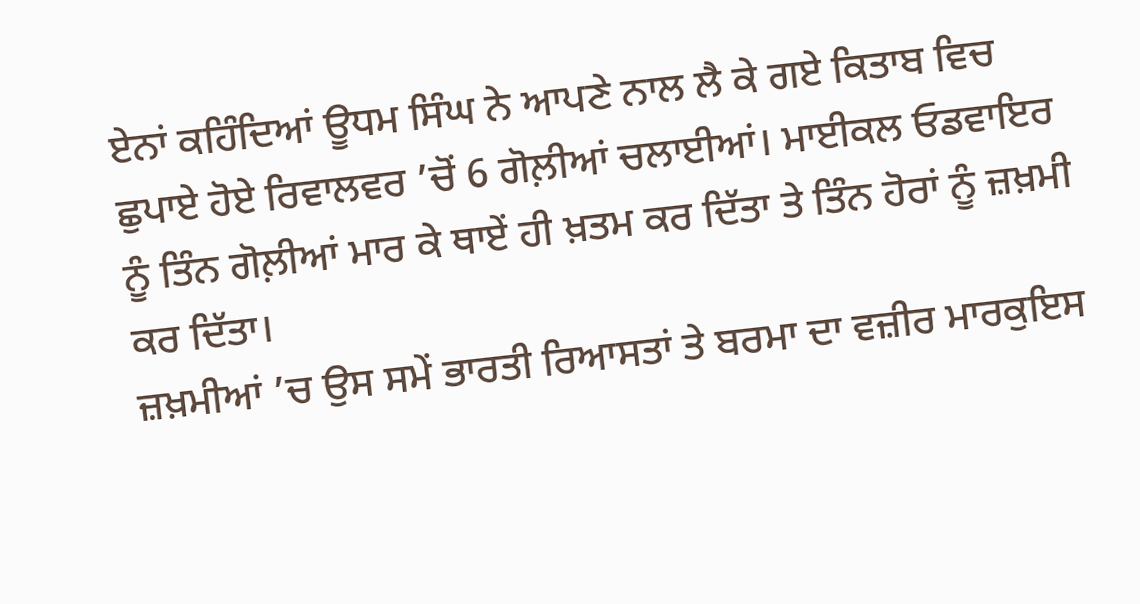ਏਨਾਂ ਕਹਿੰਦਿਆਂ ਊਧਮ ਸਿੰਘ ਨੇ ਆਪਣੇ ਨਾਲ ਲੈ ਕੇ ਗਏ ਕਿਤਾਬ ਵਿਚ ਛੁਪਾਏ ਹੋਏ ਰਿਵਾਲਵਰ ’ਚੋਂ 6 ਗੋਲ਼ੀਆਂ ਚਲਾਈਆਂ। ਮਾਈਕਲ ਓਡਵਾਇਰ ਨੂੰ ਤਿੰਨ ਗੋਲ਼ੀਆਂ ਮਾਰ ਕੇ ਥਾਏਂ ਹੀ ਖ਼ਤਮ ਕਰ ਦਿੱਤਾ ਤੇ ਤਿੰਨ ਹੋਰਾਂ ਨੂੰ ਜ਼ਖ਼ਮੀ ਕਰ ਦਿੱਤਾ।
ਜ਼ਖ਼ਮੀਆਂ ’ਚ ਉਸ ਸਮੇਂ ਭਾਰਤੀ ਰਿਆਸਤਾਂ ਤੇ ਬਰਮਾ ਦਾ ਵਜ਼ੀਰ ਮਾਰਕੁਇਸ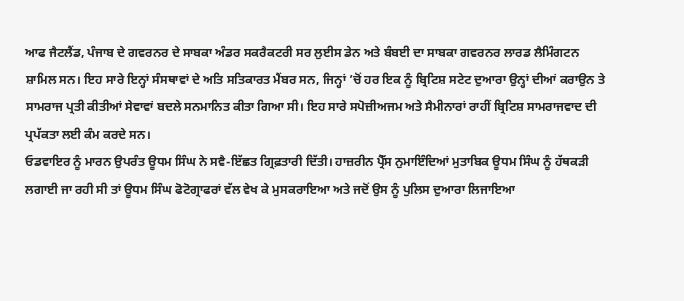ਆਫ ਜੈਟਲੈਂਡ, ਪੰਜਾਬ ਦੇ ਗਵਰਨਰ ਦੇ ਸਾਬਕਾ ਅੰਡਰ ਸਕਰੈਕਟਰੀ ਸਰ ਲੁਈਸ ਡੇਨ ਅਤੇ ਬੰਬਈ ਦਾ ਸਾਬਕਾ ਗਵਰਨਰ ਲਾਰਡ ਲੈਮਿੰਗਟਨ ਸ਼ਾਮਿਲ ਸਨ। ਇਹ ਸਾਰੇ ਇਨ੍ਹਾਂ ਸੰਸਥਾਵਾਂ ਦੇ ਅਤਿ ਸਤਿਕਾਰਤ ਮੈਂਬਰ ਸਨ, ਜਿਨ੍ਹਾਂ ’ਚੋਂ ਹਰ ਇਕ ਨੂੰ ਬ੍ਰਿਟਿਸ਼ ਸਟੇਟ ਦੁਆਰਾ ਉਨ੍ਹਾਂ ਦੀਆਂ ਕਰਾਉਨ ਤੇ ਸਾਮਰਾਜ ਪ੍ਰਤੀ ਕੀਤੀਆਂ ਸੇਵਾਵਾਂ ਬਦਲੇ ਸਨਮਾਨਿਤ ਕੀਤਾ ਗਿਆ ਸੀ। ਇਹ ਸਾਰੇ ਸਪੋਜ਼ੀਅਜਮ ਅਤੇ ਸੈਮੀਨਾਰਾਂ ਰਾਹੀਂ ਬ੍ਰਿਟਿਸ਼ ਸਾਮਰਾਜਵਾਦ ਦੀ ਪ੍ਰਪੱਕਤਾ ਲਈ ਕੰਮ ਕਰਦੇ ਸਨ।
ਓਡਵਾਇਰ ਨੂੰ ਮਾਰਨ ਉਪਰੰਤ ਊਧਮ ਸਿੰਘ ਨੇ ਸਵੈ-ਇੱਛਤ ਗ੍ਰਿਫ਼ਤਾਰੀ ਦਿੱਤੀ। ਹਾਜ਼ਰੀਨ ਪ੍ਰੈੱਸ ਨੁਮਾਇੰਦਿਆਂ ਮੁਤਾਬਿਕ ਊਧਮ ਸਿੰਘ ਨੂੰ ਹੱਥਕੜੀ ਲਗਾਈ ਜਾ ਰਹੀ ਸੀ ਤਾਂ ਊਧਮ ਸਿੰਘ ਫੋਟੋਗ੍ਰਾਫਰਾਂ ਵੱਲ ਵੇਖ ਕੇ ਮੁਸਕਰਾਇਆ ਅਤੇ ਜਦੋਂ ਉਸ ਨੂੰ ਪੁਲਿਸ ਦੁਆਰਾ ਲਿਜਾਇਆ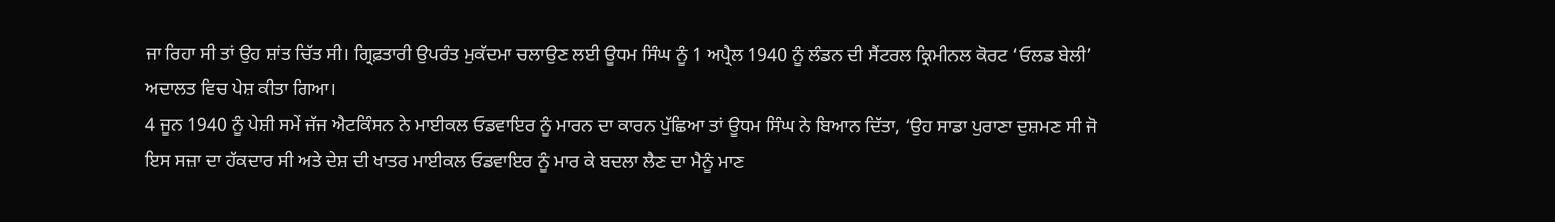ਜਾ ਰਿਹਾ ਸੀ ਤਾਂ ਉਹ ਸ਼ਾਂਤ ਚਿੱਤ ਸੀ। ਗ੍ਰਿਫ਼ਤਾਰੀ ਉਪਰੰਤ ਮੁਕੱਦਮਾ ਚਲਾਉਣ ਲਈ ਊਧਮ ਸਿੰਘ ਨੂੰ 1 ਅਪ੍ਰੈਲ 1940 ਨੂੰ ਲੰਡਨ ਦੀ ਸੈਂਟਰਲ ਕ੍ਰਿਮੀਨਲ ਕੋਰਟ ‘ਓਲਡ ਬੇਲੀ’ ਅਦਾਲਤ ਵਿਚ ਪੇਸ਼ ਕੀਤਾ ਗਿਆ।
4 ਜੂਨ 1940 ਨੂੰ ਪੇਸ਼ੀ ਸਮੇਂ ਜੱਜ ਐਟਕਿੰਸਨ ਨੇ ਮਾਈਕਲ ਓਡਵਾਇਰ ਨੂੰ ਮਾਰਨ ਦਾ ਕਾਰਨ ਪੁੱਛਿਆ ਤਾਂ ਊਧਮ ਸਿੰਘ ਨੇ ਬਿਆਨ ਦਿੱਤਾ, ‘ਉਹ ਸਾਡਾ ਪੁਰਾਣਾ ਦੁਸ਼ਮਣ ਸੀ ਜੋ ਇਸ ਸਜ਼ਾ ਦਾ ਹੱਕਦਾਰ ਸੀ ਅਤੇ ਦੇਸ਼ ਦੀ ਖਾਤਰ ਮਾਈਕਲ ਓਡਵਾਇਰ ਨੂੰ ਮਾਰ ਕੇ ਬਦਲਾ ਲੈਣ ਦਾ ਮੈਨੂੰ ਮਾਣ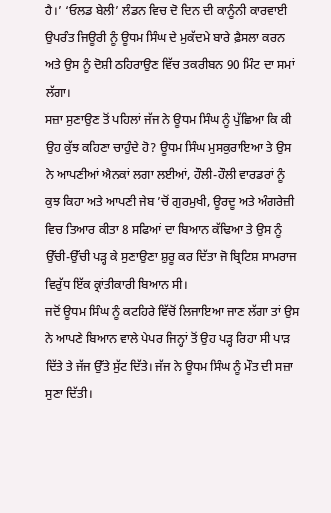ਹੈ।’ ‘ਓਲਡ ਬੇਲੀ’ ਲੰਡਨ ਵਿਚ ਦੋ ਦਿਨ ਦੀ ਕਾਨੂੰਨੀ ਕਾਰਵਾਈ ਉਪਰੰਤ ਜਿਊਰੀ ਨੂੰ ਊਧਮ ਸਿੰਘ ਦੇ ਮੁਕੱਦਮੇ ਬਾਰੇ ਫ਼ੈਸਲਾ ਕਰਨ ਅਤੇ ਉਸ ਨੂੰ ਦੋਸ਼ੀ ਠਹਿਰਾਉਣ ਵਿੱਚ ਤਕਰੀਬਨ 90 ਮਿੰਟ ਦਾ ਸਮਾਂ ਲੱਗਾ।
ਸਜ਼ਾ ਸੁਣਾਉਣ ਤੋਂ ਪਹਿਲਾਂ ਜੱਜ ਨੇ ਊਧਮ ਸਿੰਘ ਨੂੰ ਪੁੱਛਿਆ ਕਿ ਕੀ ਉਹ ਕੁੱਝ ਕਹਿਣਾ ਚਾਹੁੰਦੇ ਹੋ? ਊਧਮ ਸਿੰਘ ਮੁਸਕੁਰਾਇਆ ਤੇ ਉਸ ਨੇ ਆਪਣੀਆਂ ਐਨਕਾਂ ਲਗਾ ਲਈਆਂ, ਹੌਲੀ-ਹੌਲੀ ਵਾਰਡਰਾਂ ਨੂੰ ਕੁਝ ਕਿਹਾ ਅਤੇ ਆਪਣੀ ਜੇਬ ’ਚੋਂ ਗੁਰਮੁਖੀ, ਊਰਦੂ ਅਤੇ ਅੰਗਰੇਜ਼ੀ ਵਿਚ ਤਿਆਰ ਕੀਤਾ 8 ਸਫਿਆਂ ਦਾ ਬਿਆਨ ਕੱਢਿਆ ਤੇ ਉਸ ਨੂੰ ਉੱਚੀ-ਉੱਚੀ ਪੜ੍ਹ ਕੇ ਸੁਣਾਉਣਾ ਸ਼ੁਰੂ ਕਰ ਦਿੱਤਾ ਜੋ ਬ੍ਰਿਟਿਸ਼ ਸਾਮਰਾਜ ਵਿਰੁੱਧ ਇੱਕ ਕ੍ਰਾਂਤੀਕਾਰੀ ਬਿਆਨ ਸੀ।
ਜਦੋਂ ਊਧਮ ਸਿੰਘ ਨੂੰ ਕਟਹਿਰੇ ਵਿੱਚੋਂ ਲਿਜਾਇਆ ਜਾਣ ਲੱਗਾ ਤਾਂ ਉਸ ਨੇ ਆਪਣੇ ਬਿਆਨ ਵਾਲੇ ਪੇਪਰ ਜਿਨ੍ਹਾਂ ਤੋਂ ਉਹ ਪੜ੍ਹ ਰਿਹਾ ਸੀ ਪਾੜ ਦਿੱਤੇ ਤੇ ਜੱਜ ਉੱਤੇ ਸੁੱਟ ਦਿੱਤੇ। ਜੱਜ ਨੇ ਊਧਮ ਸਿੰਘ ਨੂੰ ਮੌਤ ਦੀ ਸਜ਼ਾ ਸੁਣਾ ਦਿੱਤੀ।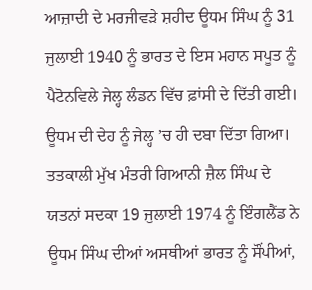ਆਜ਼ਾਦੀ ਦੇ ਮਰਜੀਵੜੇ ਸ਼ਹੀਦ ਊਧਮ ਸਿੰਘ ਨੂੰ 31 ਜੁਲਾਈ 1940 ਨੂੰ ਭਾਰਤ ਦੇ ਇਸ ਮਹਾਨ ਸਪੂਤ ਨੂੰ ਪੈਟੋਨਵਿਲੇ ਜੇਲ੍ਹ ਲੰਡਨ ਵਿੱਚ ਫ਼ਾਂਸੀ ਦੇ ਦਿੱਤੀ ਗਈ। ਊਧਮ ਦੀ ਦੇਹ ਨੂੰ ਜੇਲ੍ਹ ’ਚ ਹੀ ਦਬਾ ਦਿੱਤਾ ਗਿਆ। ਤਤਕਾਲੀ ਮੁੱਖ ਮੰਤਰੀ ਗਿਆਨੀ ਜ਼ੈਲ ਸਿੰਘ ਦੇ ਯਤਨਾਂ ਸਦਕਾ 19 ਜੁਲਾਈ 1974 ਨੂੰ ਇੰਗਲੈਂਡ ਨੇ ਊਧਮ ਸਿੰਘ ਦੀਆਂ ਅਸਥੀਆਂ ਭਾਰਤ ਨੂੰ ਸੌਂਪੀਆਂ,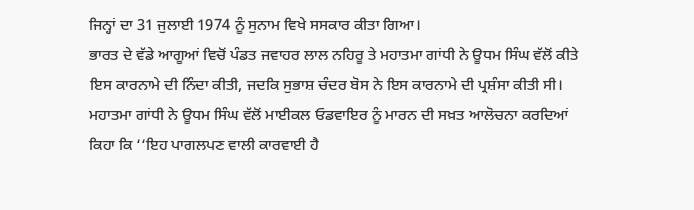ਜਿਨ੍ਹਾਂ ਦਾ 31 ਜੁਲਾਈ 1974 ਨੂੰ ਸੁਨਾਮ ਵਿਖੇ ਸਸਕਾਰ ਕੀਤਾ ਗਿਆ।
ਭਾਰਤ ਦੇ ਵੱਡੇ ਆਗੂਆਂ ਵਿਚੋਂ ਪੰਡਤ ਜਵਾਹਰ ਲਾਲ ਨਹਿਰੂ ਤੇ ਮਹਾਤਮਾ ਗਾਂਧੀ ਨੇ ਊਧਮ ਸਿੰਘ ਵੱਲੋਂ ਕੀਤੇ ਇਸ ਕਾਰਨਾਮੇ ਦੀ ਨਿੰਦਾ ਕੀਤੀ, ਜਦਕਿ ਸੁਭਾਸ਼ ਚੰਦਰ ਬੋਸ ਨੇ ਇਸ ਕਾਰਨਾਮੇ ਦੀ ਪ੍ਰਸ਼ੰਸਾ ਕੀਤੀ ਸੀ। ਮਹਾਤਮਾ ਗਾਂਧੀ ਨੇ ਊਧਮ ਸਿੰਘ ਵੱਲੋਂ ਮਾਈਕਲ ਓਡਵਾਇਰ ਨੂੰ ਮਾਰਨ ਦੀ ਸਖ਼ਤ ਆਲੋਚਨਾ ਕਰਦਿਆਂ ਕਿਹਾ ਕਿ ‘‘ਇਹ ਪਾਗਲਪਣ ਵਾਲੀ ਕਾਰਵਾਈ ਹੈ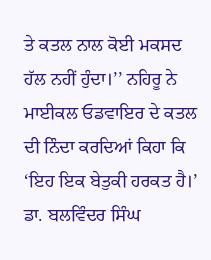ਤੇ ਕਤਲ ਨਾਲ ਕੋਈ ਮਕਸਦ ਹੱਲ ਨਹੀਂ ਹੁੰਦਾ।’’ ਨਹਿਰੂ ਨੇ ਮਾਈਕਲ ਓਡਵਾਇਰ ਦੇ ਕਤਲ ਦੀ ਨਿੰਦਾ ਕਰਦਿਆਂ ਕਿਹਾ ਕਿ ‘ਇਹ ਇਕ ਬੇਤੁਕੀ ਹਰਕਤ ਹੈ।’
ਡਾ. ਬਲਵਿੰਦਰ ਸਿੰਘ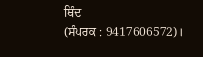ਥਿੰਦ
(ਸੰਪਰਕ : 9417606572)।